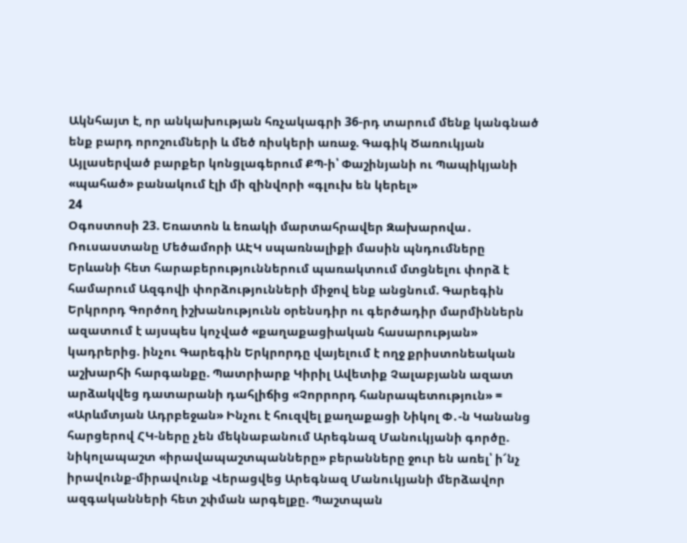Ակնհայտ է, որ անկախության հռչակագրի 36-րդ տարում մենք կանգնած ենք բարդ որոշումների և մեծ ռիսկերի առաջ. Գագիկ Ծառուկյան Այլասերված բարքեր կոնցլագերում ՔՊ-ի՝ Փաշինյանի ու Պապիկյանի «պահած» բանակում էլի մի զինվորի «գլուխ են կերել»
24
Օգոստոսի 23. Եռատոն և եռակի մարտահրավեր Զախարովա․ Ռուսաստանը Մեծամորի ԱԷԿ սպառնալիքի մասին պնդումները Երևանի հետ հարաբերություններում պառակտում մտցնելու փորձ է համարում Ազգովի փորձությունների միջով ենք անցնում. Գարեգին Երկրորդ Գործող իշխանությունն օրենսդիր ու գերծադիր մարմիններն ազատում է այսպես կոչված «քաղաքացիական հասարության» կադրերից. ինչու Գարեգին Երկրորդը վայելում է ողջ քրիստոնեական աշխարհի հարգանքը. Պատրիարք Կիրիլ Ավետիք Չալաբյանն ազատ արձակվեց դատարանի դահլիճից «Չորրորդ հանրապետություն» = «Արևմտյան Ադրբեջան» Ինչու է հուզվել քաղաքացի Նիկոլ Փ․-ն Կանանց հարցերով ՀԿ-ները չեն մեկնաբանում Արեգնազ Մանուկյանի գործը. նիկոլապաշտ «իրավապաշտպանները» բերանները ջուր են առել՝ ի՜նչ իրավունք-միրավունք Վերացվեց Արեգնազ Մանուկյանի մերձավոր ազգականների հետ շփման արգելքը. Պաշտպան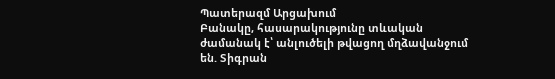Պատերազմ Արցախում
Բանակը, հասարակությունը տևական ժամանակ է՝ անլուծելի թվացող մղձավանջում են. Տիգրան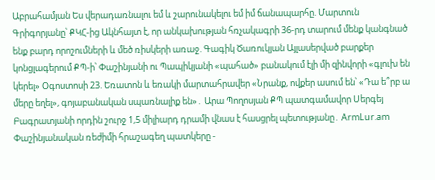Աբրահամյան Ես վերադառնալու եմ և շարունակելու եմ իմ ճանապարհը. Մարտուն Գրիգորյանը՝ ՔԿՀ-ից Ակնհայտ է, որ անկախության հռչակագրի 36-րդ տարում մենք կանգնած ենք բարդ որոշումների և մեծ ռիսկերի առաջ. Գագիկ Ծառուկյան Այլասերված բարքեր կոնցլագերում ՔՊ-ի՝ Փաշինյանի ու Պապիկյանի «պահած» բանակում էլի մի զինվորի «գլուխ են կերել» Օգոստոսի 23. Եռատոն և եռակի մարտահրավեր «Նրանք, ովքեր ասում են՝ «Դա ե՞րբ ա մերը եղել», գոյաբանական սպառնալիք են»․ Արա Պողոսյան ՔՊ պատգամավոր Սերգեյ Բագրատյանի որդին շուրջ 1,5 միլիարդ դրամի վնաս է հասցրել պետությանը․ ArmLur.am Փաշինյանական ռեժիմի հրաշագեղ պատկերը -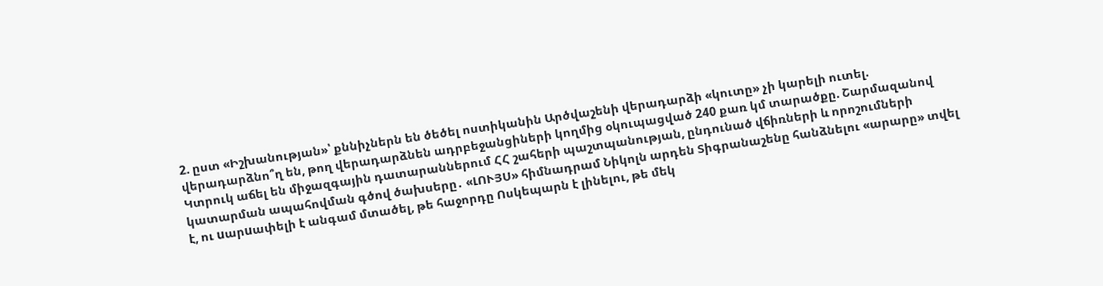2. ըստ «Իշխանության»՝ քննիչներն են ծեծել ոստիկանին Արծվաշենի վերադարձի «կուտը» չի կարելի ուտել. վերադարձնո՞ղ են, թող վերադարձնեն ադրբեջանցիների կողմից օկուպացված 240 քառ կմ տարածքը. Շարմազանով Կտրուկ աճել են միջազգային դատարաններում ՀՀ շահերի պաշտպանության, ընդունած վճիռների և որոշումների կատարման ապահովման գծով ծախսերը․ «ԼՈՒՅՍ» հիմնադրամ Նիկոլն արդեն Տիգրանաշենը հանձնելու «արարը» տվել է, ու uարuափելի է անգամ մտածել, թե հաջորդը Ոսկեպարն է լինելու, թե մեկ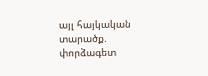այլ հայկական տարածք. փորձագետ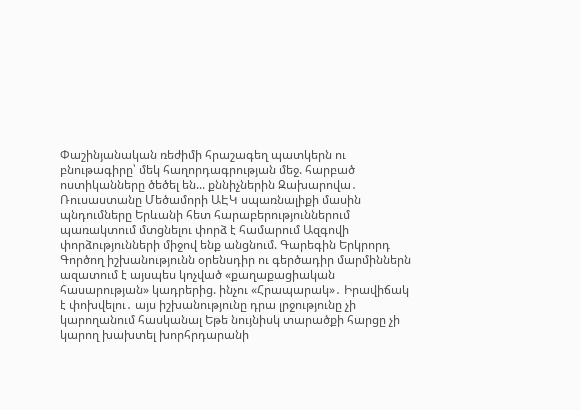Փաշինյանական ռեժիմի հրաշագեղ պատկերն ու բնութագիրը՝ մեկ հաղորդագրության մեջ. հարբած ոստիկանները ծեծել են... քննիչներին Զախարովա․ Ռուսաստանը Մեծամորի ԱԷԿ սպառնալիքի մասին պնդումները Երևանի հետ հարաբերություններում պառակտում մտցնելու փորձ է համարում Ազգովի փորձությունների միջով ենք անցնում. Գարեգին Երկրորդ Գործող իշխանությունն օրենսդիր ու գերծադիր մարմիններն ազատում է այսպես կոչված «քաղաքացիական հասարության» կադրերից. ինչու «Հրապարակ»․ Իրավիճակ է փոխվելու․ այս իշխանությունը դրա լրջությունը չի կարողանում հասկանալ Եթե նույնիսկ տարածքի հարցը չի կարող խախտել խորհրդարանի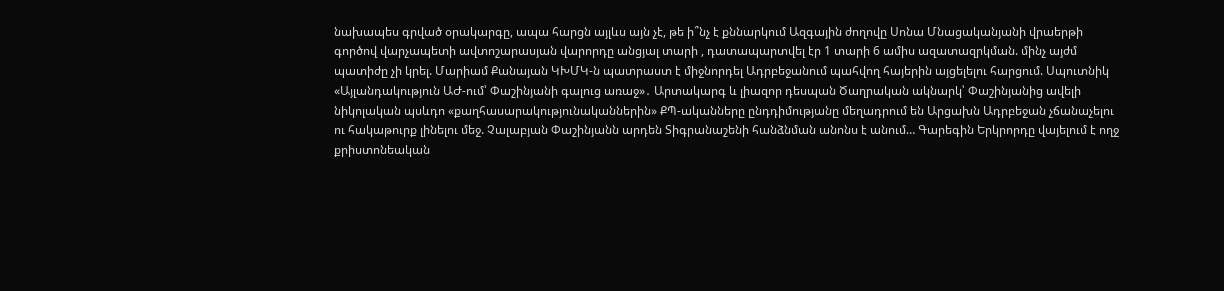նախապես գրված օրակարգը, ապա հարցն այլևս այն չէ, թե ի՞նչ է քննարկում Ազգային ժողովը Սոնա Մնացականյանի վրաերթի գործով վարչապետի ավտոշարասյան վարորդը անցյալ տարի , դատապարտվել էր 1 տարի 6 ամիս ազատազրկման. մինչ այժմ պատիժը չի կրել. Մարիամ Քանայան ԿԽՄԿ-ն պատրաստ է միջնորդել Ադրբեջանում պահվող հայերին այցելելու հարցում. Սպուտնիկ «Այլանդակություն ԱԺ-ում՝ Փաշինյանի գալուց առաջ»․ Արտակարգ և լիազոր դեսպան Ծաղրական ակնարկ՝ Փաշինյանից ավելի նիկոլական պսևդո «քաղհասարակությունականներին» ՔՊ-ականները ընդդիմությանը մեղադրում են Արցախն Ադրբեջան չճանաչելու ու հակաթուրք լինելու մեջ. Չալաբյան Փաշինյանն արդեն Տիգրանաշենի հանձնման անոնս է անում… Գարեգին Երկրորդը վայելում է ողջ քրիստոնեական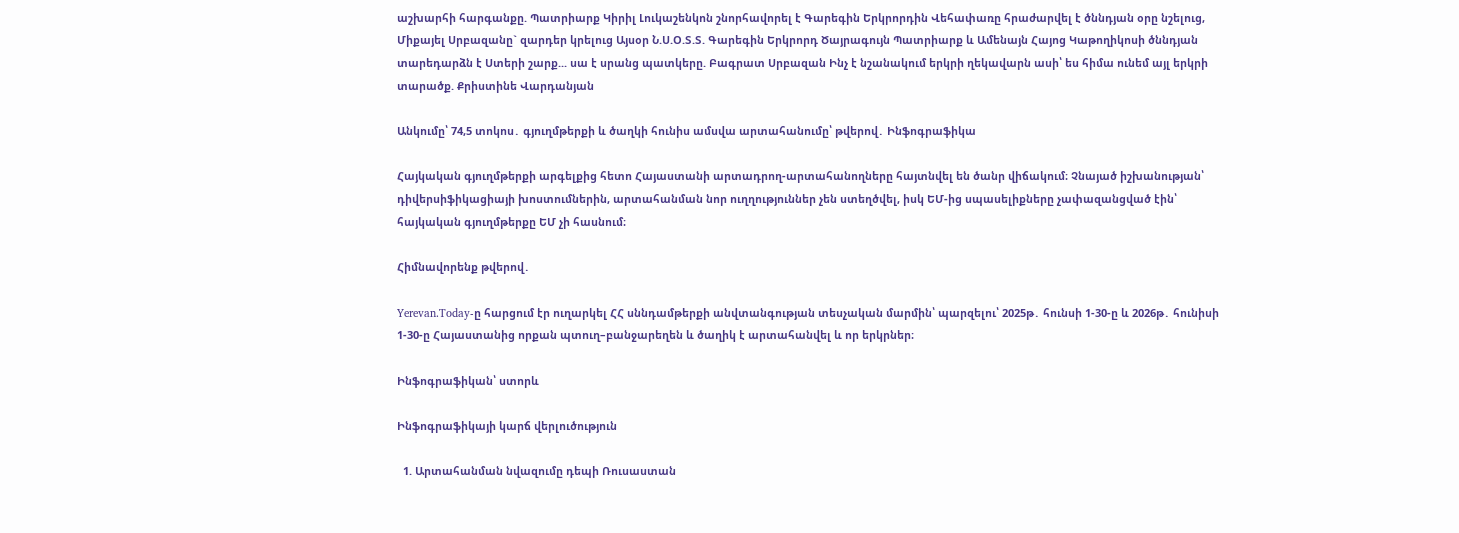աշխարհի հարգանքը. Պատրիարք Կիրիլ Լուկաշենկոն շնորհավորել է Գարեգին Երկրորդին Վեհափառը հրաժարվել է ծննդյան օրը նշելուց, Միքայել Սրբազանը` զարդեր կրելուց Այսօր Ն.Ս.Օ.Տ.Տ. Գարեգին Երկրորդ Ծայրագույն Պատրիարք և Ամենայն Հայոց Կաթողիկոսի ծննդյան տարեդարձն է Ստերի շարք... սա է սրանց պատկերը. Բագրատ Սրբազան Ինչ է նշանակում երկրի ղեկավարն ասի՝ ես հիմա ունեմ այլ երկրի տարածք. Քրիստինե Վարդանյան

Անկումը՝ 74,5 տոկոս․ գյուղմթերքի և ծաղկի հունիս ամսվա արտահանումը՝ թվերով․ Ինֆոգրաֆիկա

Հայկական գյուղմթերքի արգելքից հետո Հայաստանի արտադրող-արտահանողները հայտնվել են ծանր վիճակում։ Չնայած իշխանության՝ դիվերսիֆիկացիայի խոստումներին, արտահանման նոր ուղղություններ չեն ստեղծվել, իսկ ԵՄ-ից սպասելիքները չափազանցված էին՝ հայկական գյուղմթերքը ԵՄ չի հասնում։

Հիմնավորենք թվերով․

Yerevan.Today-ը հարցում էր ուղարկել ՀՀ սննդամթերքի անվտանգության տեսչական մարմին՝ պարզելու՝ 2025թ․ հունսի 1-30-ը և 2026թ․ հունիսի 1-30-ը Հայաստանից որքան պտուղ–բանջարեղեն և ծաղիկ է արտահանվել և որ երկրներ։

Ինֆոգրաֆիկան՝ ստորև

Ինֆոգրաֆիկայի կարճ վերլուծություն

  1. Արտահանման նվազումը դեպի Ռուսաստան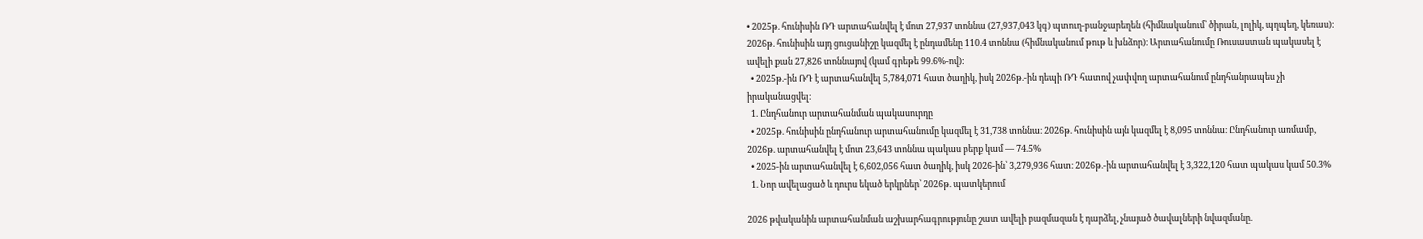• 2025թ. հունիսին ՌԴ արտահանվել է մոտ 27,937 տոննա (27,937,043 կգ) պտուղ-բանջարեղեն (հիմնականում՝ ծիրան, լոլիկ, պղպեղ, կեռաս): 2026թ. հունիսին այդ ցուցանիշը կազմել է ընդամենը 110.4 տոննա (հիմնականում թութ և խնձոր)։ Արտահանումը Ռուսաստան պակասել է ավելի քան 27,826 տոննայով (կամ գրեթե 99.6%-ով):
  • 2025թ.-ին ՌԴ է արտահանվել 5,784,071 հատ ծաղիկ, իսկ 2026թ.-ին դեպի ՌԴ հատով չափվող արտահանում ընդհանրապես չի իրականացվել։
  1. Ընդհանուր արտահանման պակասուրդը
  • 2025թ. հունիսին ընդհանուր արտահանումը կազմել է 31,738 տոննա։ 2026թ. հունիսին այն կազմել է 8,095 տոննա։ Ընդհանուր առմամբ, 2026թ. արտահանվել է մոտ 23,643 տոննա պակաս բերք կամ — 74.5%
  • 2025-ին արտահանվել է 6,602,056 հատ ծաղիկ, իսկ 2026-ին՝ 3,279,936 հատ։ 2026թ.-ին արտահանվել է 3,322,120 հատ պակաս կամ 50.3%
  1. Նոր ավելացած և դուրս եկած երկրներ՝ 2026թ. պատկերում

2026 թվականին արտահանման աշխարհագրությունը շատ ավելի բազմազան է դարձել, չնայած ծավալների նվազմանը.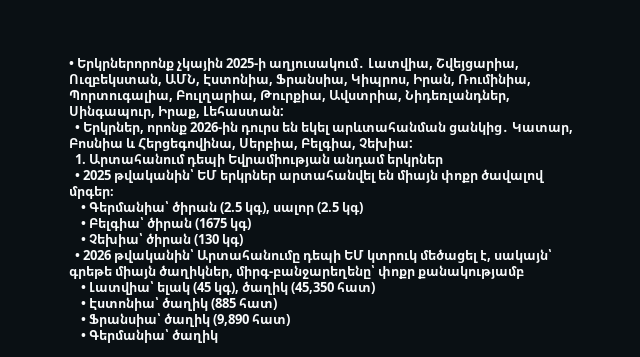• Երկրներորոնք չկային 2025-ի աղյուսակում․ Լատվիա, Շվեյցարիա, Ուզբեկստան, ԱՄՆ, Էստոնիա, Ֆրանսիա, Կիպրոս, Իրան, Ռումինիա, Պորտուգալիա, Բուլղարիա, Թուրքիա, Ավստրիա, Նիդեռլանդներ, Սինգապուր, Իրաք, Լեհաստան:
  • Երկրներ, որոնք 2026-ին դուրս են եկել արևտահանման ցանկից․ Կատար, Բոսնիա և Հերցեգովինա, Սերբիա, Բելգիա, Չեխիա:
  1. Արտահանում դեպի Եվրամիության անդամ երկրներ
  • 2025 թվականին՝ ԵՄ երկրներ արտահանվել են միայն փոքր ծավալով մրգեր։
    • Գերմանիա՝ ծիրան (2.5 կգ), սալոր (2.5 կգ)
    • Բելգիա՝ ծիրան (1675 կգ)
    • Չեխիա՝ ծիրան (130 կգ)
  • 2026 թվականին՝ Արտահանումը դեպի ԵՄ կտրուկ մեծացել է, սակայն՝ գրեթե միայն ծաղիկներ, միրգ-բանջարեղենը՝ փոքր քանակությամբ
    • Լատվիա՝ ելակ (45 կգ), ծաղիկ (45,350 հատ)
    • Էստոնիա՝ ծաղիկ (885 հատ)
    • Ֆրանսիա՝ ծաղիկ (9,890 հատ)
    • Գերմանիա՝ ծաղիկ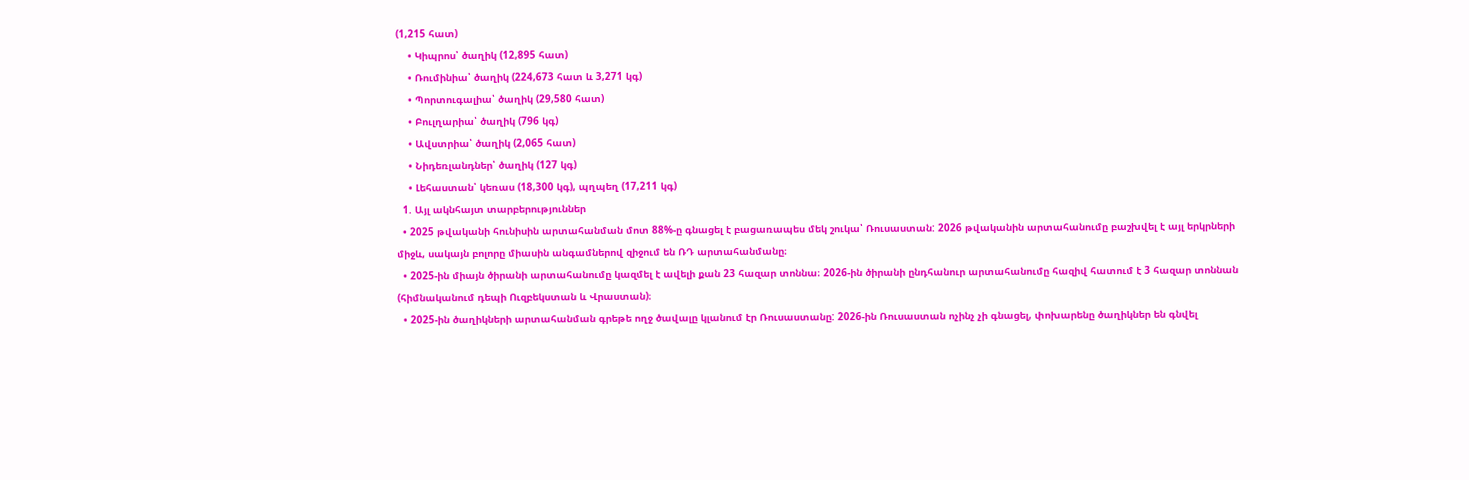(1,215 հատ)
    • Կիպրոս՝ ծաղիկ (12,895 հատ)
    • Ռումինիա՝ ծաղիկ (224,673 հատ և 3,271 կգ)
    • Պորտուգալիա՝ ծաղիկ (29,580 հատ)
    • Բուլղարիա՝ ծաղիկ (796 կգ)
    • Ավստրիա՝ ծաղիկ (2,065 հատ)
    • Նիդեռլանդներ՝ ծաղիկ (127 կգ)
    • Լեհաստան՝ կեռաս (18,300 կգ), պղպեղ (17,211 կգ)
  1. Այլ ակնհայտ տարբերություններ
  • 2025 թվականի հունիսին արտահանման մոտ 88%-ը գնացել է բացառապես մեկ շուկա՝ Ռուսաստան: 2026 թվականին արտահանումը բաշխվել է այլ երկրների միջև, սակայն բոլորը միասին անգամներով զիջում են ՌԴ արտահանմանը։
  • 2025-ին միայն ծիրանի արտահանումը կազմել է ավելի քան 23 հազար տոննա։ 2026-ին ծիրանի ընդհանուր արտահանումը հազիվ հատում է 3 հազար տոննան (հիմնականում դեպի Ուզբեկստան և Վրաստան)։
  • 2025-ին ծաղիկների արտահանման գրեթե ողջ ծավալը կլանում էր Ռուսաստանը: 2026-ին Ռուսաստան ոչինչ չի գնացել, փոխարենը ծաղիկներ են գնվել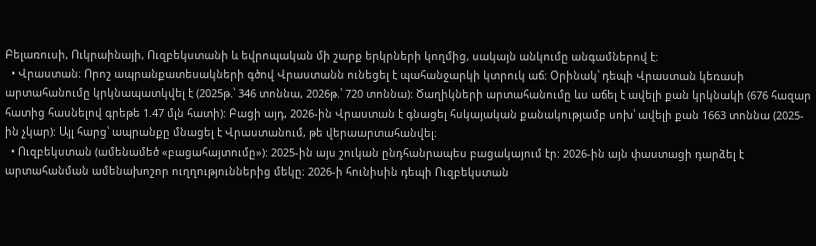Բելառուսի, Ուկրաինայի, Ուզբեկստանի և եվրոպական մի շարք երկրների կողմից, սակայն անկումը անգամներով է:
  • Վրաստան։ Որոշ ապրանքատեսակների գծով Վրաստանն ունեցել է պահանջարկի կտրուկ աճ: Օրինակ՝ դեպի Վրաստան կեռասի արտահանումը կրկնապատկվել է (2025թ.՝ 346 տոննա, 2026թ.՝ 720 տոննա): Ծաղիկների արտահանումը ևս աճել է ավելի քան կրկնակի (676 հազար հատից հասնելով գրեթե 1.47 մլն հատի): Բացի այդ, 2026-ին Վրաստան է գնացել հսկայական քանակությամբ սոխ՝ ավելի քան 1663 տոննա (2025-ին չկար): Այլ հարց՝ ապրանքը մնացել է Վրաստանում, թե վերաարտահանվել։
  • Ուզբեկստան (ամենամեծ «բացահայտումը»): 2025-ին այս շուկան ընդհանրապես բացակայում էր: 2026-ին այն փաստացի դարձել է արտահանման ամենախոշոր ուղղություններից մեկը։ 2026-ի հունիսին դեպի Ուզբեկստան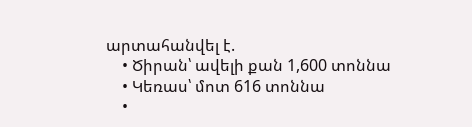արտահանվել է.
    • Ծիրան՝ ավելի քան 1,600 տոննա
    • Կեռաս՝ մոտ 616 տոննա
    •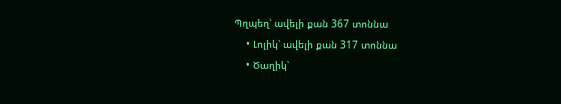Պղպեղ՝ ավելի քան 367 տոննա
    • Լոլիկ՝ ավելի քան 317 տոննա
    • Ծաղիկ՝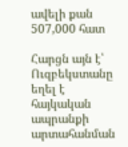ավելի քան 507,000 հատ

Հարցն այն է՝ Ուզբեկստանը եղել է հայկական ապրանքի արտահանման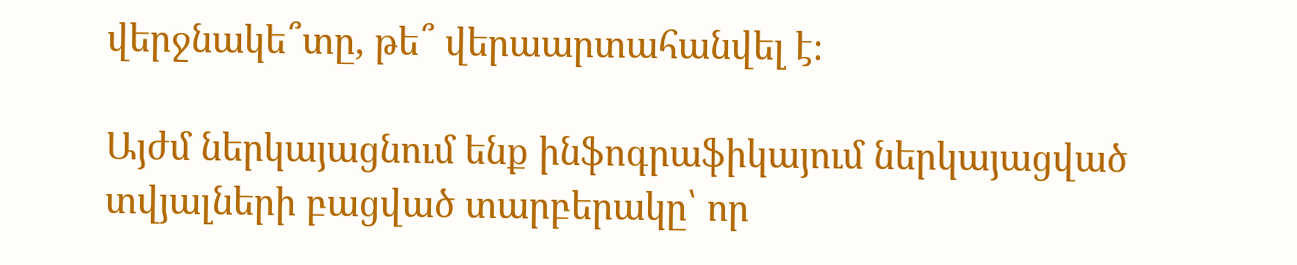վերջնակե՞տը, թե՞ վերաարտահանվել է։

Այժմ ներկայացնում ենք ինֆոգրաֆիկայում ներկայացված տվյալների բացված տարբերակը՝ որ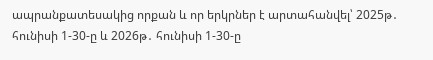ապրանքատեսակից որքան և որ երկրներ է արտահանվել՝ 2025թ․ հունիսի 1-30-ը և 2026թ․ հունիսի 1-30-ը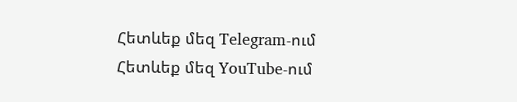Հետևեք մեզ Telegram-ում
Հետևեք մեզ YouTube-ում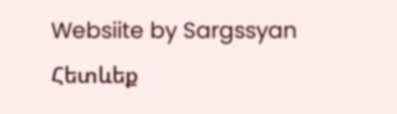Websiite by Sargssyan
Հետևեք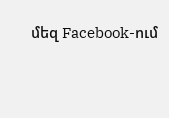մեզ Facebook-ում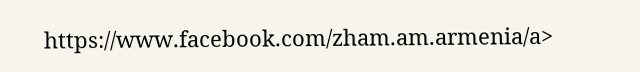https://www.facebook.com/zham.am.armenia/a>